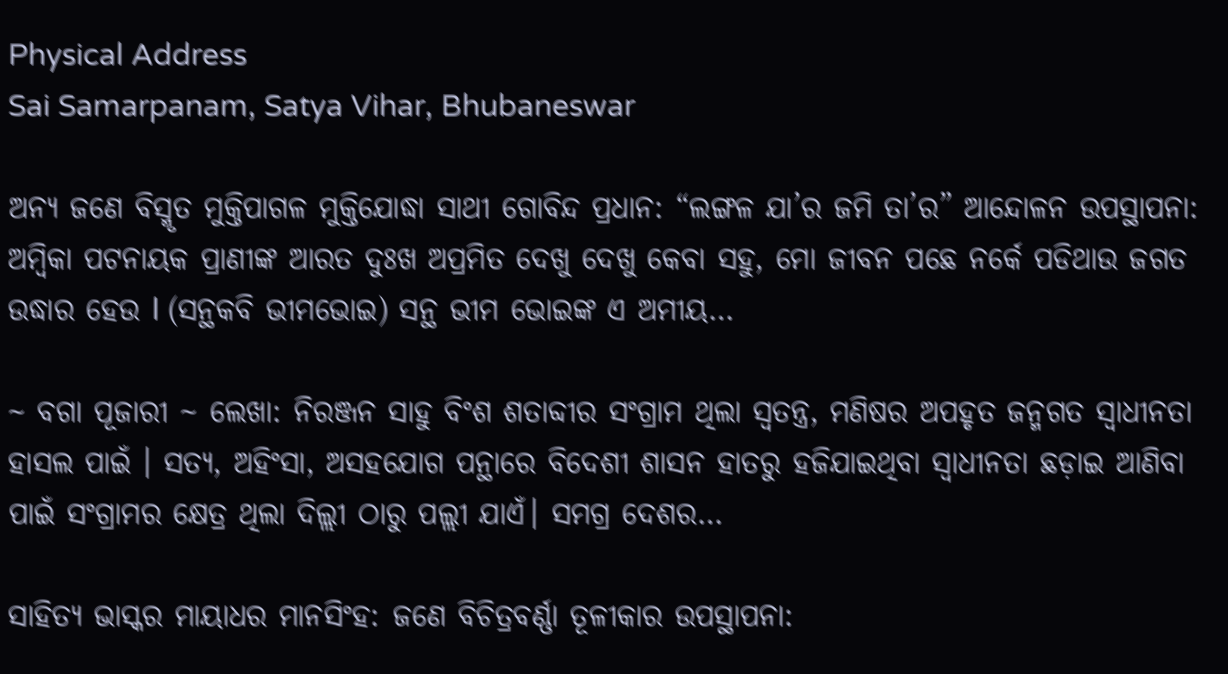Physical Address
Sai Samarpanam, Satya Vihar, Bhubaneswar

ଅନ୍ୟ ଜଣେ ବିସ୍ମୃତ ମୁକ୍ତିପାଗଳ ମୁକ୍ତିଯୋଦ୍ଧା ସାଥୀ ଗୋବିନ୍ଦ ପ୍ରଧାନ: “ଲଙ୍ଗଳ ଯା’ର ଜମି ତା’ର” ଆନ୍ଦୋଳନ ଉପସ୍ଥାପନା: ଅମ୍ବିକା ପଟନାୟକ ପ୍ରାଣୀଙ୍କ ଆରତ ଦୁଃଖ ଅପ୍ରମିତ ଦେଖୁ ଦେଖୁ କେବା ସହୁ, ମୋ ଜୀବନ ପଛେ ନର୍କେ ପଡିଥାଉ ଜଗତ ଉଦ୍ଧାର ହେଉ l (ସନ୍ଥକବି ଭୀମଭୋଇ) ସନ୍ଥ ଭୀମ ଭୋଇଙ୍କ ଏ ଅମୀୟ…

~ ବଗା ପୂଜାରୀ ~ ଲେଖା: ନିରଞ୍ଜନ ସାହୁ ବିଂଶ ଶତାବ୍ଦୀର ସଂଗ୍ରାମ ଥିଲା ସ୍ଵତନ୍ତ୍ର, ମଣିଷର ଅପହୃତ ଜନ୍ମଗତ ସ୍ଵାଧୀନତା ହାସଲ ପାଇଁ । ସତ୍ୟ, ଅହିଂସା, ଅସହଯୋଗ ପନ୍ଥାରେ ବିଦେଶୀ ଶାସନ ହାତରୁ ହଜିଯାଇଥିବା ସ୍ଵାଧୀନତା ଛଡ଼ାଇ ଆଣିବା ପାଇଁ ସଂଗ୍ରାମର କ୍ଷେତ୍ର ଥିଲା ଦିଲ୍ଲୀ ଠାରୁ ପଲ୍ଲୀ ଯାଏଁ। ସମଗ୍ର ଦେଶର…

ସାହିତ୍ୟ ଭାସ୍କର ମାୟାଧର ମାନସିଂହ: ଜଣେ ବିଚିତ୍ରବର୍ଣ୍ଣା ତୂଳୀକାର ଉପସ୍ଥାପନା: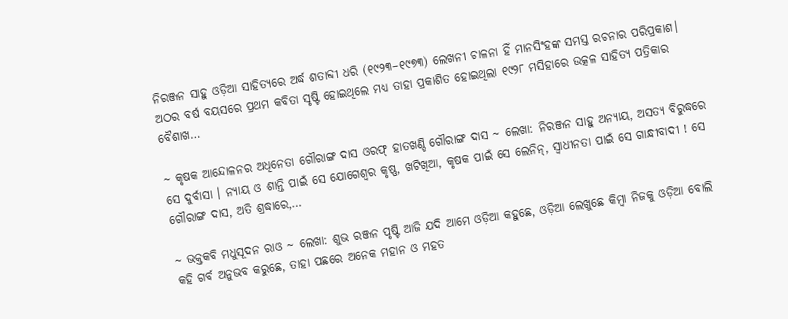ନିରଞ୍ଜନ ସାହୁ ଓଡ଼ିଆ ସାହିତ୍ୟରେ ଅର୍ଦ୍ଧ ଶତାବ୍ଦୀ ଧରି (୧୯୨୩–୧୯୭୩) ଲେଖନୀ ଚାଳନା ହିଁ ମାନସିଂହଙ୍କ ସମସ୍ତ ରଚନାର ପରିପ୍ରକାଶ। ଅଠର ବର୍ଷ ବୟସରେ ପ୍ରଥମ କବିତା ସୃଷ୍ଟି ହୋଇଥିଲେ ମଧ୍ୟ ତାହା ପ୍ରକାଶିତ ହୋଇଥିଲା ୧୯୨୮ ମସିହାରେ ଉତ୍କଳ ସାହିତ୍ୟ ପତ୍ରିକାର ବୈଶାଖ…

~ କୃଷକ ଆନ୍ଦୋଳନର ଅଧିନେତା ଗୌରାଙ୍ଗ ଦାସ ଓରଫ୍ ହାତଖଣ୍ଡି ଗୌରାଙ୍ଗ ଦାସ ~ ଲେଖା: ନିରଞ୍ଜନ ସାହୁ ଅନ୍ୟାୟ, ଅସତ୍ୟ ବିରୁଦ୍ଧରେ ସେ ଦୁର୍ବାସା । ନ୍ୟାୟ ଓ ଶାନ୍ତି ପାଇଁ ସେ ଯୋଗେଶ୍ୱର କୃଷ୍ଣ, ଖଟିଖିଆ, କୃଷକ ପାଇଁ ସେ ଲେନିନ୍, ସ୍ଵାଧୀନତା ପାଇଁ ସେ ଗାନ୍ଧୀବାଦୀ ! ସେ ଗୌରାଙ୍ଗ ଦାସ, ଅତି ଶ୍ରଦ୍ଧାରେ,…

~ ଭକ୍ତକବି ମଧୁସୂଦନ ରାଓ ~ ଲେଖା: ଶୁଭ ରଞ୍ଜନ ପୃଷ୍ଟି ଆଜି ଯଦି ଆମେ ଓଡ଼ିଆ କହୁଛେ, ଓଡ଼ିଆ ଲେଖୁଛେ କିମ୍ବା ନିଜକୁ ଓଡ଼ିଆ ବୋଲି କହି ଗର୍ବ ଅନୁଭବ କରୁଛେ, ତାହା ପଛରେ ଅନେକ ମହାନ ଓ ମହତ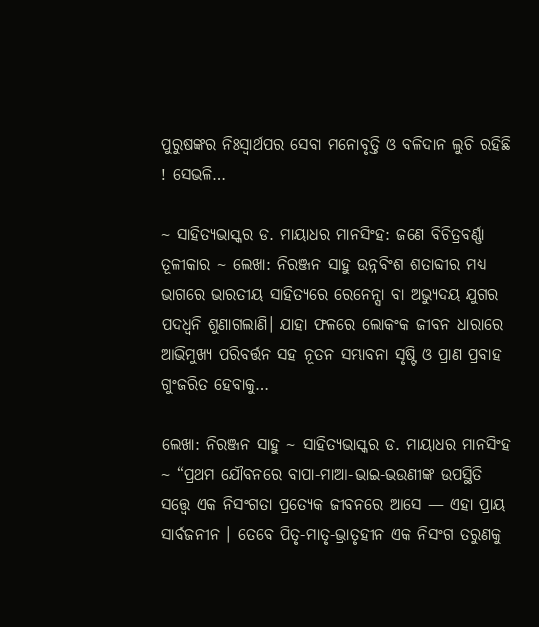ପୁରୁଷଙ୍କର ନିଃସ୍ଵାର୍ଥପର ସେବା ମନୋବୃତ୍ତି ଓ ବଳିଦାନ ଲୁଚି ରହିଛି ! ସେଭଳି…

~ ସାହିତ୍ୟଭାସ୍କର ଡ. ମାୟାଧର ମାନସିଂହ: ଜଣେ ବିଚିତ୍ରବର୍ଣ୍ଣା ତୂଳୀକାର ~ ଲେଖା: ନିରଞ୍ଜନ ସାହୁ ଉନ୍ନବିଂଶ ଶତାବ୍ଦୀର ମଧ୍ୟ ଭାଗରେ ଭାରତୀୟ ସାହିତ୍ୟରେ ରେନେନ୍ସା ବା ଅଭ୍ୟୁଦୟ ଯୁଗର ପଦଧ୍ଵନି ଶୁଣାଗଲାଣି। ଯାହା ଫଳରେ ଲୋକଂକ ଜୀବନ ଧାରାରେ ଆଭିମୁଖ୍ୟ ପରିବର୍ତ୍ତନ ସହ ନୂତନ ସମ୍ଭାବନା ସୃଷ୍ଟି ଓ ପ୍ରାଣ ପ୍ରବାହ ଗୁଂଜରିତ ହେବାକୁ…

ଲେଖା: ନିରଞ୍ଜନ ସାହୁ ~ ସାହିତ୍ୟଭାସ୍କର ଡ. ମାୟାଧର ମାନସିଂହ ~ “ପ୍ରଥମ ଯୌବନରେ ବାପା-ମାଆ-ଭାଇ-ଭଉଣୀଙ୍କ ଉପସ୍ଥିତି ସତ୍ତ୍ୱେ ଏକ ନିସଂଗତା ପ୍ରତ୍ୟେକ ଜୀବନରେ ଆସେ — ଏହା ପ୍ରାୟ ସାର୍ବଜନୀନ । ତେବେ ପିତୃ-ମାତୃ-ଭ୍ରାତୃହୀନ ଏକ ନିସଂଗ ତରୁଣକୁ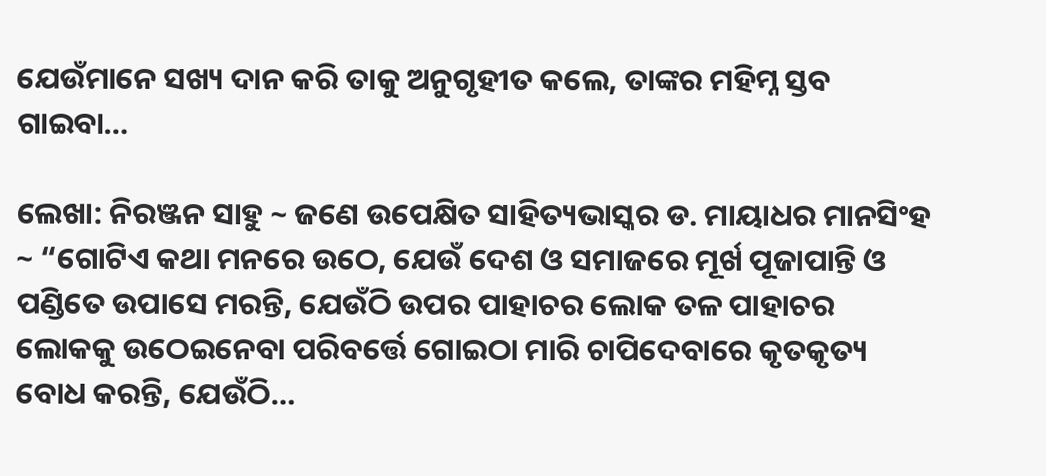ଯେଉଁମାନେ ସଖ୍ୟ ଦାନ କରି ତାକୁ ଅନୁଗୃହୀତ କଲେ, ତାଙ୍କର ମହିମ୍ନ ସ୍ତବ ଗାଇବା…

ଲେଖା: ନିରଞ୍ଜନ ସାହୁ ~ ଜଣେ ଉପେକ୍ଷିତ ସାହିତ୍ୟଭାସ୍କର ଡ. ମାୟାଧର ମାନସିଂହ ~ “ଗୋଟିଏ କଥା ମନରେ ଉଠେ, ଯେଉଁ ଦେଶ ଓ ସମାଜରେ ମୂର୍ଖ ପୂଜାପାନ୍ତି ଓ ପଣ୍ଡିତେ ଉପାସେ ମରନ୍ତି, ଯେଉଁଠି ଉପର ପାହାଚର ଲୋକ ତଳ ପାହାଚର ଲୋକକୁ ଉଠେଇନେବା ପରିବର୍ତ୍ତେ ଗୋଇଠା ମାରି ଚାପିଦେବାରେ କୃତକୃତ୍ୟ ବୋଧ କରନ୍ତି, ଯେଉଁଠି…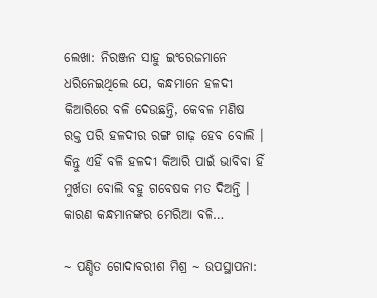ଲେଖା: ନିରଞ୍ଜନ ସାହୁ ଇଂରେଜମାନେ ଧରିନେଇଥିଲେ ଯେ, କନ୍ଧମାନେ ହଳଦୀ କିଆରିରେ ବଳି ଦେଉଛନ୍ତି, କେବଳ ମଣିଷ ରକ୍ତ ପରି ହଳଦୀର ରଙ୍ଗ ଗାଢ଼ ହେବ ବୋଲି । କିନ୍ତୁ ଏହିଁ ବଳି ହଳଦୀ କିଆରି ପାଇଁ ଭାବିବା ହିଁ ମୁର୍ଖତା ବୋଲି ବହୁ ଗବେଷକ ମତ ଦିଅନ୍ତି । କାରଣ କନ୍ଧମାନଙ୍କର ମେରିଆ ବଳି…

~ ପଣ୍ଡିତ ଗୋଦାବରୀଶ ମିଶ୍ର ~ ଉପସ୍ଥାପନା: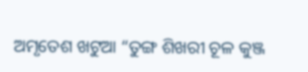ଅମୃତେଶ ଖଟୁଆ “ତୁଙ୍ଗ ଶିଖରୀ ଚୂଳ କୁଞ୍ଜ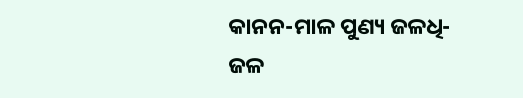କାନନ-ମାଳ ପୁଣ୍ୟ ଜଳଧି-ଜଳ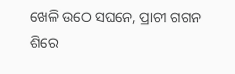ଖେଳି ଉଠେ ସଘନେ, ପ୍ରାଚୀ ଗଗନ ଶିରେ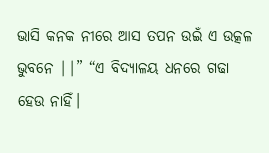ଭାସି କନକ ନୀରେ ଆସ ତପନ ଉଇଁ ଏ ଉତ୍କଳ ଭୁବନେ ||” “ଏ ବିଦ୍ୟାଳୟ ଧନରେ ଗଢା ହେଉ ନାହିଁ।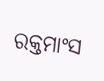ରକ୍ତମାଂସ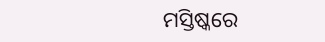ମସ୍ତିଷ୍କରେ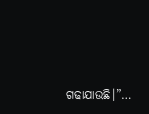ଗଢାଯାଉଛି।”…